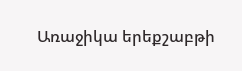Առաջիկա երեքշաբթի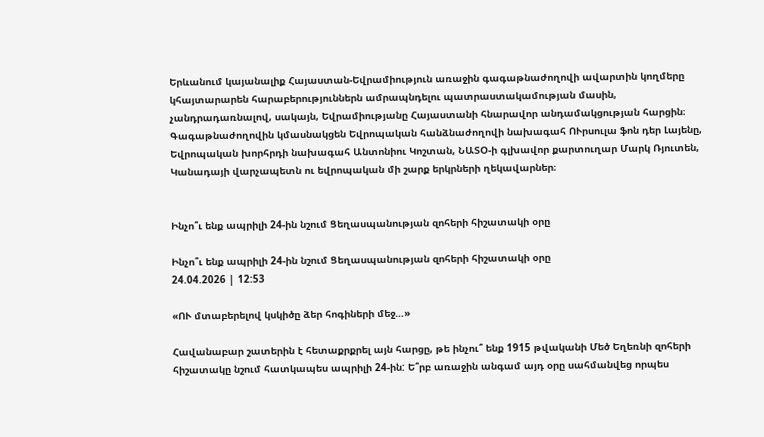Երևանում կայանալիք Հայաստան-Եվրամիություն առաջին գագաթնաժողովի ավարտին կողմերը կհայտարարեն հարաբերություններն ամրապնդելու պատրաստակամության մասին, չանդրադառնալով, սակայն, Եվրամիությանը Հայաստանի հնարավոր անդամակցության հարցին։ Գագաթնաժողովին կմասնակցեն Եվրոպական հանձնաժողովի նախագահ ՈՒրսուլա ֆոն դեր Լայենը, Եվրոպական խորհրդի նախագահ Անտոնիու Կոշտան, ՆԱՏՕ-ի գլխավոր քարտուղար Մարկ Ռյուտեն, Կանադայի վարչապետն ու եվրոպական մի շարք երկրների ղեկավարներ։


Ինչո՞ւ ենք ապրիլի 24-ին նշում Ցեղասպանության զոհերի հիշատակի օրը

Ինչո՞ւ ենք ապրիլի 24-ին նշում Ցեղասպանության զոհերի հիշատակի օրը
24.04.2026 | 12:53

«ՈՒ մտաբերելով կսկիծը ձեր հոգիների մեջ…»

Հավանաբար շատերին է հետաքրքրել այն հարցը, թե ինչու՞ ենք 1915 թվականի Մեծ Եղեռնի զոհերի հիշատակը նշում հատկապես ապրիլի 24-ին: Ե՞րբ առաջին անգամ այդ օրը սահմանվեց որպես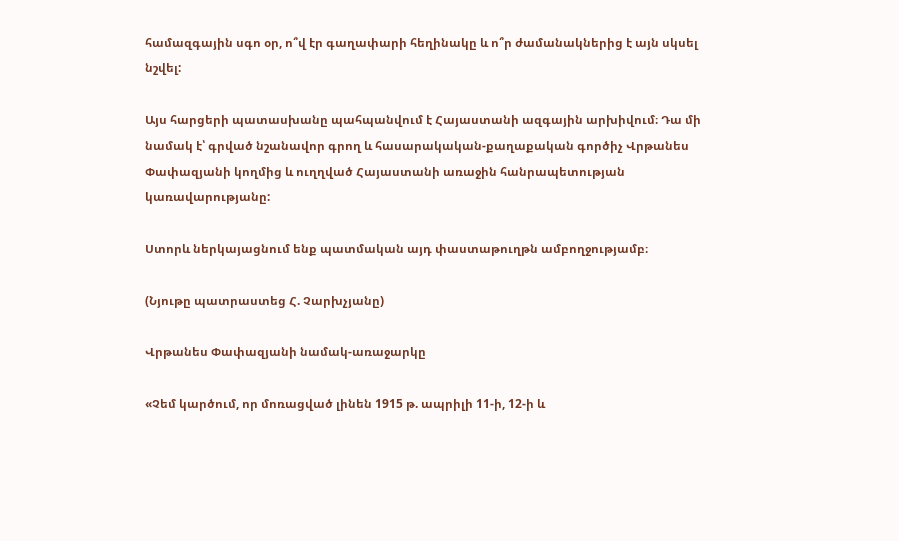համազգային սգո օր, ո՞վ էր գաղափարի հեղինակը և ո՞ր ժամանակներից է այն սկսել նշվել:

Այս հարցերի պատասխանը պահպանվում է Հայաստանի ազգային արխիվում։ Դա մի նամակ է՝ գրված նշանավոր գրող և հասարակական-քաղաքական գործիչ Վրթանես Փափազյանի կողմից և ուղղված Հայաստանի առաջին հանրապետության կառավարությանը:

Ստորև ներկայացնում ենք պատմական այդ փաստաթուղթն ամբողջությամբ։

(Նյութը պատրաստեց Հ. Չարխչյանը)

Վրթանես Փափազյանի նամակ-առաջարկը

«Չեմ կարծում, որ մոռացված լինեն 1915 թ. ապրիլի 11-ի, 12-ի և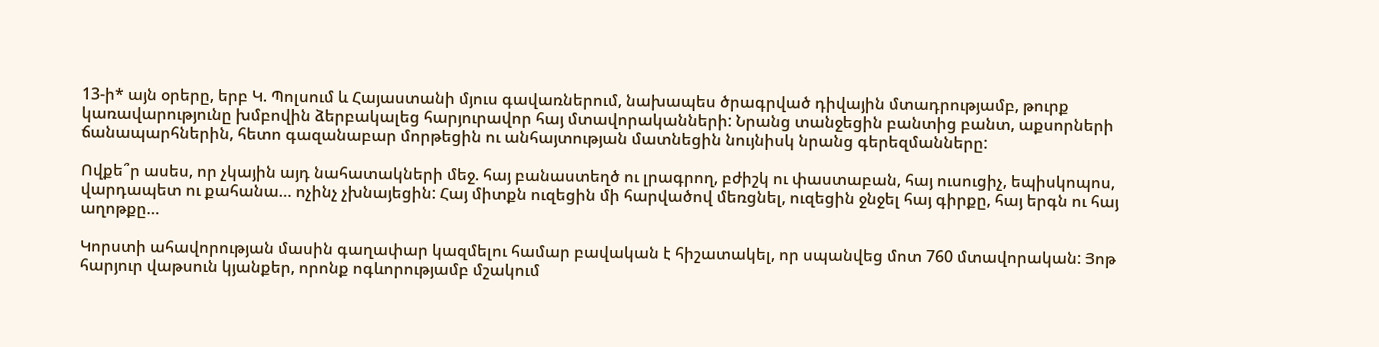13-ի* այն օրերը, երբ Կ. Պոլսում և Հայաստանի մյուս գավառներում, նախապես ծրագրված դիվային մտադրությամբ, թուրք կառավարությունը խմբովին ձերբակալեց հարյուրավոր հայ մտավորականների: Նրանց տանջեցին բանտից բանտ, աքսորների ճանապարհներին, հետո գազանաբար մորթեցին ու անհայտության մատնեցին նույնիսկ նրանց գերեզմանները:

Ովքե՞ր ասես, որ չկային այդ նահատակների մեջ. հայ բանաստեղծ ու լրագրող, բժիշկ ու փաստաբան, հայ ուսուցիչ, եպիսկոպոս, վարդապետ ու քահանա… ոչինչ չխնայեցին: Հայ միտքն ուզեցին մի հարվածով մեռցնել, ուզեցին ջնջել հայ գիրքը, հայ երգն ու հայ աղոթքը…

Կորստի ահավորության մասին գաղափար կազմելու համար բավական է հիշատակել, որ սպանվեց մոտ 760 մտավորական: Յոթ հարյուր վաթսուն կյանքեր, որոնք ոգևորությամբ մշակում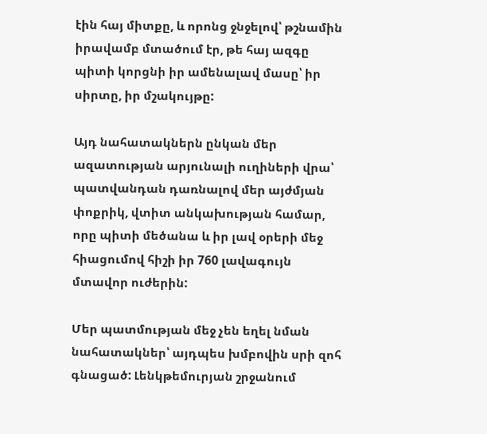էին հայ միտքը, և որոնց ջնջելով՝ թշնամին իրավամբ մտածում էր, թե հայ ազգը պիտի կորցնի իր ամենալավ մասը՝ իր սիրտը, իր մշակույթը:

Այդ նահատակներն ընկան մեր ազատության արյունալի ուղիների վրա՝ պատվանդան դառնալով մեր այժմյան փոքրիկ, վտիտ անկախության համար, որը պիտի մեծանա և իր լավ օրերի մեջ հիացումով հիշի իր 760 լավագույն մտավոր ուժերին:

Մեր պատմության մեջ չեն եղել նման նահատակներ՝ այդպես խմբովին սրի զոհ գնացած: Լենկթեմուրյան շրջանում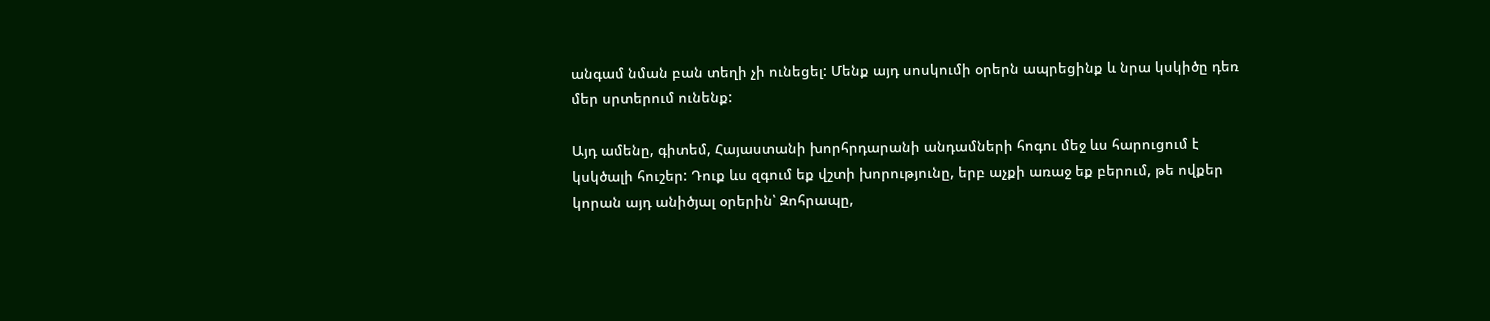անգամ նման բան տեղի չի ունեցել: Մենք այդ սոսկումի օրերն ապրեցինք և նրա կսկիծը դեռ մեր սրտերում ունենք:

Այդ ամենը, գիտեմ, Հայաստանի խորհրդարանի անդամների հոգու մեջ ևս հարուցում է կսկծալի հուշեր: Դուք ևս զգում եք վշտի խորությունը, երբ աչքի առաջ եք բերում, թե ովքեր կորան այդ անիծյալ օրերին՝ Զոհրապը,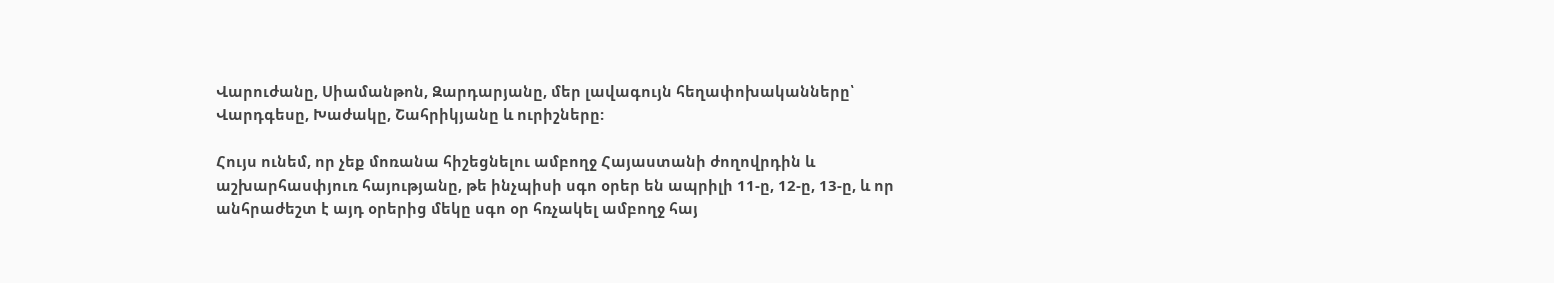Վարուժանը, Սիամանթոն, Զարդարյանը, մեր լավագույն հեղափոխականները՝ Վարդգեսը, Խաժակը, Շահրիկյանը և ուրիշները:

Հույս ունեմ, որ չեք մոռանա հիշեցնելու ամբողջ Հայաստանի ժողովրդին և աշխարհասփյուռ հայությանը, թե ինչպիսի սգո օրեր են ապրիլի 11-ը, 12-ը, 13-ը, և որ անհրաժեշտ է այդ օրերից մեկը սգո օր հռչակել ամբողջ հայ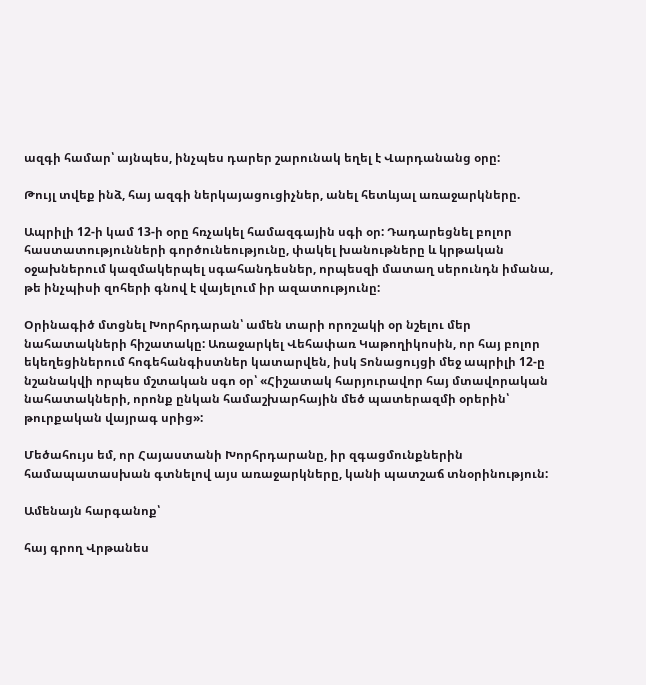ազգի համար՝ այնպես, ինչպես դարեր շարունակ եղել է Վարդանանց օրը:

Թույլ տվեք ինձ, հայ ազգի ներկայացուցիչներ, անել հետևյալ առաջարկները.

Ապրիլի 12-ի կամ 13-ի օրը հռչակել համազգային սգի օր: Դադարեցնել բոլոր հաստատությունների գործունեությունը, փակել խանութները և կրթական օջախներում կազմակերպել սգահանդեսներ, որպեսզի մատաղ սերունդն իմանա, թե ինչպիսի զոհերի գնով է վայելում իր ազատությունը:

Օրինագիծ մտցնել Խորհրդարան՝ ամեն տարի որոշակի օր նշելու մեր նահատակների հիշատակը: Առաջարկել Վեհափառ Կաթողիկոսին, որ հայ բոլոր եկեղեցիներում հոգեհանգիստներ կատարվեն, իսկ Տոնացույցի մեջ ապրիլի 12-ը նշանակվի որպես մշտական սգո օր՝ «Հիշատակ հարյուրավոր հայ մտավորական նահատակների, որոնք ընկան համաշխարհային մեծ պատերազմի օրերին՝ թուրքական վայրագ սրից»:

Մեծահույս եմ, որ Հայաստանի Խորհրդարանը, իր զգացմունքներին համապատասխան գտնելով այս առաջարկները, կանի պատշաճ տնօրինություն:

Ամենայն հարգանոք՝

հայ գրող Վրթանես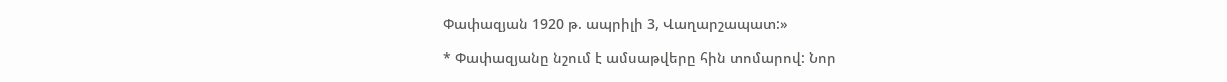Փափազյան 1920 թ. ապրիլի 3, Վաղարշապատ:»

* Փափազյանը նշում է ամսաթվերը հին տոմարով: Նոր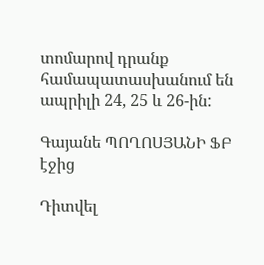տոմարով դրանք համապատասխանում են ապրիլի 24, 25 և 26-ին:

Գայանե ՊՈՂՈՍՅԱՆԻ ՖԲ էջից

Դիտվել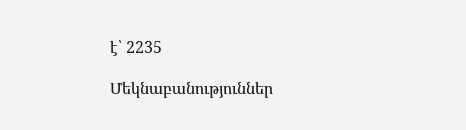է՝ 2235

Մեկնաբանություններ